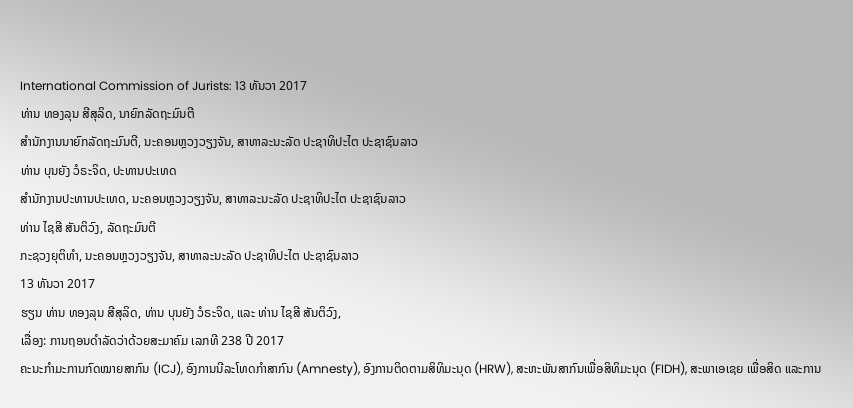International Commission of Jurists: 13 ທັນວາ 2017
ທ່ານ ທອງລຸນ ສີສຸລິດ, ນາຍົກລັດຖະມົນຕີ
ສຳນັກງານນາຍົກລັດຖະມົນຕີ, ນະຄອນຫຼວງວຽງຈັນ, ສາທາລະນະລັດ ປະຊາທິປະໄຕ ປະຊາຊົນລາວ
ທ່ານ ບຸນຍັງ ວໍຣະຈິດ, ປະທານປະເທດ
ສຳນັກງານປະທານປະເທດ, ນະຄອນຫຼວງວຽງຈັນ, ສາທາລະນະລັດ ປະຊາທິປະໄຕ ປະຊາຊົນລາວ
ທ່ານ ໄຊສີ ສັນຕິວົງ, ລັດຖະມົນຕີ
ກະຊວງຍຸຕິທຳ, ນະຄອນຫຼວງວຽງຈັນ, ສາທາລະນະລັດ ປະຊາທິປະໄຕ ປະຊາຊົນລາວ
13 ທັນວາ 2017
ຮຽນ ທ່ານ ທອງລຸນ ສີສຸລິດ, ທ່ານ ບຸນຍັງ ວໍຣະຈິດ, ແລະ ທ່ານ ໄຊສີ ສັນຕິວົງ,
ເລື່ອງ: ການຖອນດຳລັດວ່າດ້ວຍສະມາຄົມ ເລກທີ 238 ປີ 2017
ຄະນະກຳມະການກົດໝາຍສາກົນ (ICJ), ອົງການນີລະໂທດກຳສາກົນ (Amnesty), ອົງການຕິດຕາມສິທິມະນຸດ (HRW), ສະຫະພັນສາກົນເພື່ອສິທິມະນຸດ (FIDH), ສະພາເອເຊຍ ເພື່ອສິດ ແລະການ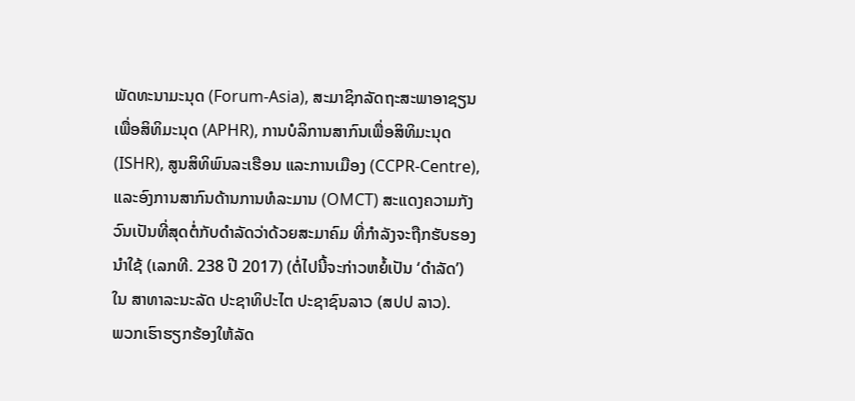ພັດທະນາມະນຸດ (Forum-Asia), ສະມາຊິກລັດຖະສະພາອາຊຽນ ເພື່ອສິທິມະນຸດ (APHR), ການບໍລິການສາກົນເພື່ອສິທິມະນຸດ (ISHR), ສູນສິທິພົນລະເຮືອນ ແລະການເມືອງ (CCPR-Centre), ແລະອົງການສາກົນດ້ານການທໍລະມານ (OMCT) ສະແດງຄວາມກັງວົນເປັນທີ່ສຸດຕໍ່ກັບດຳລັດວ່າດ້ວຍສະມາຄົມ ທີ່ກຳລັງຈະຖືກຮັບຮອງນຳໃຊ້ (ເລກທີ. 238 ປີ 2017) (ຕໍ່ໄປນີ້ຈະກ່າວຫຍໍ້ເປັນ ‘ດຳລັດ’) ໃນ ສາທາລະນະລັດ ປະຊາທິປະໄຕ ປະຊາຊົນລາວ (ສປປ ລາວ).
ພວກເຮົາຮຽກຮ້ອງໃຫ້ລັດ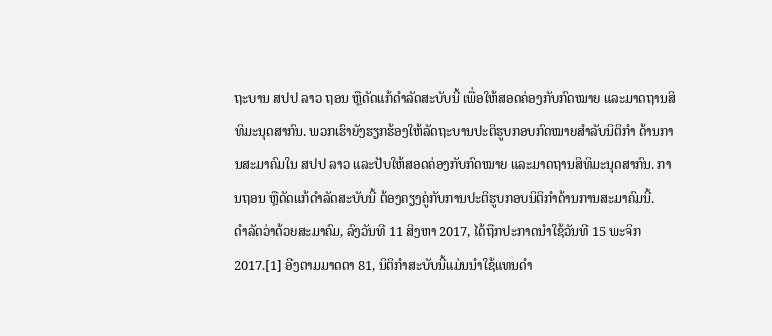ຖະບານ ສປປ ລາວ ຖອນ ຫຼືດັດແກ້ດຳລັດສະບັບນີ້ ເພື່ອໃຫ້ສອດຄ່ອງກັບກົດໝາຍ ແລະມາດຖານສິທິມະນຸດສາກົນ. ພວກເຮົາຍັງຮຽກຮ້ອງໃຫ້ລັດຖະບານປະຕິຮູບກອບກົດໝາຍສຳລັບນິຕິກຳ ດ້ານການສະມາຄົມໃນ ສປປ ລາວ ແລະປັບໃຫ້ສອດຄ່ອງກັບກົດໝາຍ ແລະມາດຖານສິທິມະນຸດສາກົນ. ການຖອນ ຫຼືດັດແກ້ດຳລັດສະບັບນີ້ ຕ້ອງຄຽງຄູ່ກັບການປະຕິຮູບກອບນິຕິກຳດ້ານການສະມາຄົມນີ້.
ດຳລັດວ່າດ້ວຍສະມາຄົມ, ລົງວັນທີ 11 ສິງຫາ 2017, ໄດ້ຖືກປະກາດນຳໃຊ້ວັນທີ 15 ພະຈິກ 2017.[1] ອີງຕາມມາດຕາ 81, ນິຕິກຳສະບັບນີ້ແມ່ນນຳໃຊ້ແທນດຳ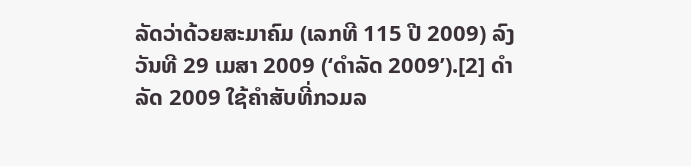ລັດວ່າດ້ວຍສະມາຄົມ (ເລກທີ 115 ປີ 2009) ລົງວັນທີ 29 ເມສາ 2009 (‘ດຳລັດ 2009’).[2] ດຳລັດ 2009 ໃຊ້ຄຳສັບທີ່ກວມລ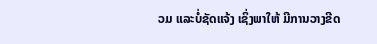ວມ ແລະບໍ່ຊັດແຈ້ງ ເຊິ່ງພາໃຫ້ ມີການວາງຂີດ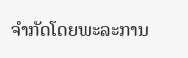ຈຳກັດໂດຍພະລະການ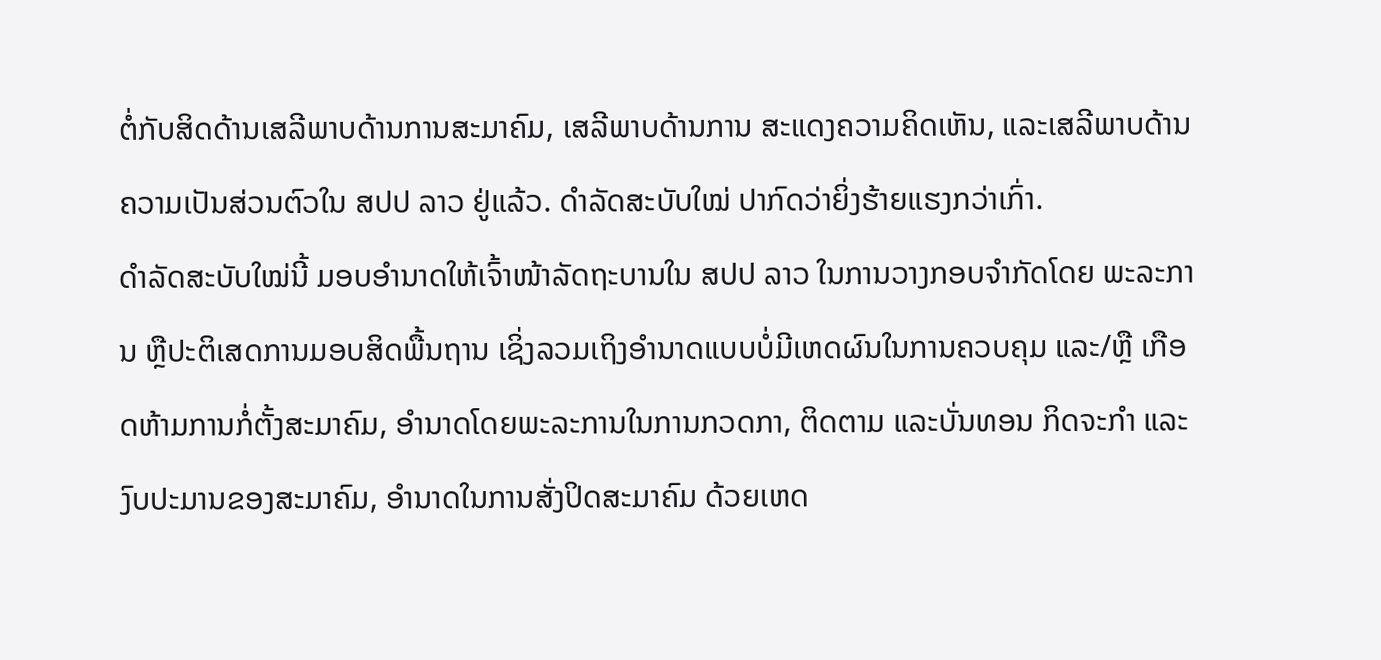ຕໍ່ກັບສິດດ້ານເສລີພາບດ້ານການສະມາຄົມ, ເສລີພາບດ້ານການ ສະແດງຄວາມຄິດເຫັນ, ແລະເສລີພາບດ້ານຄວາມເປັນສ່ວນຕົວໃນ ສປປ ລາວ ຢູ່ແລ້ວ. ດຳລັດສະບັບໃໝ່ ປາກົດວ່າຍິ່ງຮ້າຍແຮງກວ່າເກົ່າ.
ດຳລັດສະບັບໃໝ່ນີ້ ມອບອຳນາດໃຫ້ເຈົ້າໜ້າລັດຖະບານໃນ ສປປ ລາວ ໃນການວາງກອບຈຳກັດໂດຍ ພະລະການ ຫຼືປະຕິເສດການມອບສິດພື້ນຖານ ເຊິ່ງລວມເຖິງອຳນາດແບບບໍ່ມີເຫດຜົນໃນການຄວບຄຸມ ແລະ/ຫຼື ເກືອດຫ້າມການກໍ່ຕັ້ງສະມາຄົມ, ອຳນາດໂດຍພະລະການໃນການກວດກາ, ຕິດຕາມ ແລະບັ່ນທອນ ກິດຈະກຳ ແລະງົບປະມານຂອງສະມາຄົມ, ອຳນາດໃນການສັ່ງປິດສະມາຄົມ ດ້ວຍເຫດ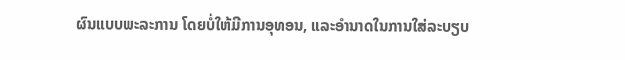ຜົນແບບພະລະການ ໂດຍບໍ່ໃຫ້ມີການອຸທອນ, ແລະອຳນາດໃນການໃສ່ລະບຽບ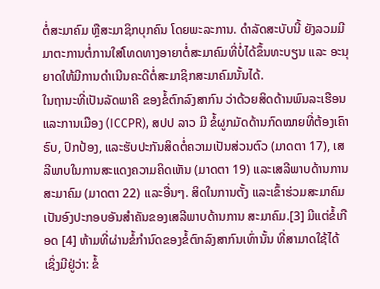ຕໍ່ສະມາຄົມ ຫຼືສະມາຊິກບຸກຄົນ ໂດຍພະລະການ. ດຳລັດສະບັບນີ້ ຍັງລວມມີມາຕະການຕໍ່ການໃສ່ໂທດທາງອາຍາຕໍ່ສະມາຄົມທີ່ບໍ່ໄດ້ຂຶ້ນທະບຽນ ແລະ ອະນຸຍາດໃຫ້ມີການດຳເນີນຄະດີຕໍ່ສະມາຊິກສະມາຄົມນັ້ນໄດ້.
ໃນຖານະທີ່ເປັນລັດພາຄີ ຂອງຂໍ້ຕົກລົງສາກົນ ວ່າດ້ວຍສິດດ້ານພົນລະເຮືອນ ແລະການເມືອງ (ICCPR), ສປປ ລາວ ມີ ຂໍ້ຜູກມັດດ້ານກົດໝາຍທີ່ຕ້ອງເຄົາຣົບ, ປົກປ້ອງ, ແລະຮັບປະກັນສິດຕໍ່ຄວາມເປັນສ່ວນຕົວ (ມາດຕາ 17), ເສລີພາບໃນການສະແດງຄວາມຄິດເຫັນ (ມາດຕາ 19) ແລະເສລີພາບດ້ານການສະມາຄົມ (ມາດຕາ 22) ແລະອື່ນໆ. ສິດໃນການຕັ້ງ ແລະເຂົ້າຮ່ວມສະມາຄົມ ເປັນອົງປະກອບອັນສຳຄັນຂອງເສລີພາບດ້ານການ ສະມາຄົມ.[3] ມີແຕ່ຂໍ້ເກືອດ [4] ຫ້າມທີ່ຜ່ານຂໍ້ກຳນົດຂອງຂໍ້ຕົກລົງສາກົນເທົ່ານັ້ນ ທີ່ສາມາດໃຊ້ໄດ້ ເຊິ່ງມີຢູ່ວ່າ: ຂໍ້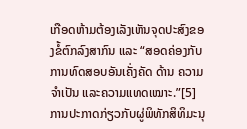ເກືອດຫ້າມຕ້ອງເລັງເຫັນຈຸດປະສົງຂອງຂໍ້ຕົກລົງສາກົນ ແລະ “ສອດຄ່ອງກັບການທົດສອບອັນເຄັ່ງຄັດ ດ້ານ ຄວາມຈຳເປັນ ແລະຄວາມແທດເໝາະ.”[5]
ການປະກາດກ່ຽວກັບຜູ່ພິທັກສິທິມະນຸ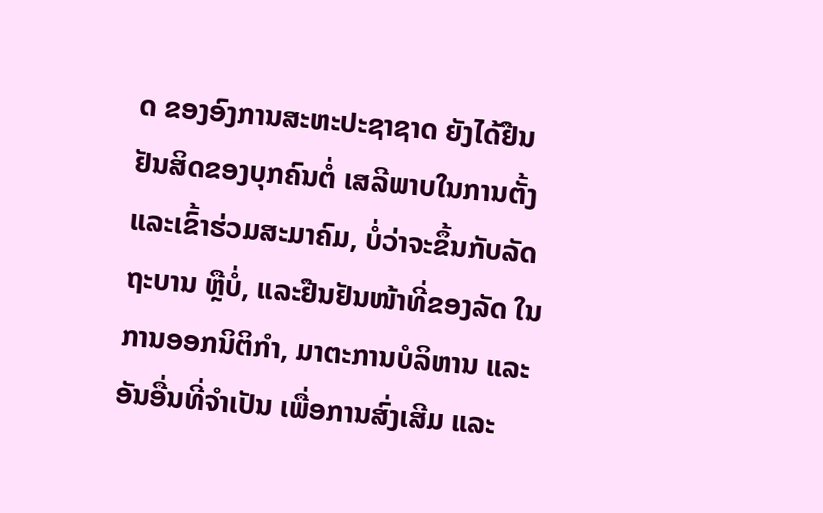ດ ຂອງອົງການສະຫະປະຊາຊາດ ຍັງໄດ້ຢືນຢັນສິດຂອງບຸກຄົນຕໍ່ ເສລີພາບໃນການຕັ້ງ ແລະເຂົ້າຮ່ວມສະມາຄົມ, ບໍ່ວ່າຈະຂຶ້ນກັບລັດຖະບານ ຫຼືບໍ່, ແລະຢືນຢັນໜ້າທີ່ຂອງລັດ ໃນການອອກນິຕິກຳ, ມາຕະການບໍລິຫານ ແລະອັນອື່ນທີ່ຈຳເປັນ ເພື່ອການສົ່ງເສີມ ແລະ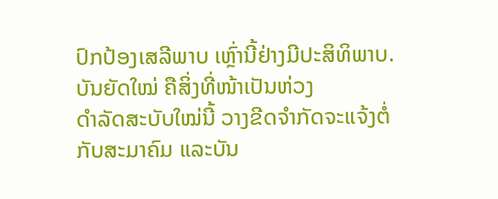ປົກປ້ອງເສລີພາບ ເຫຼົ່ານີ້ຢ່າງມີປະສິທິພາບ.
ບັນຍັດໃໝ່ ຄືສິ່ງທີ່ໜ້າເປັນຫ່ວງ
ດຳລັດສະບັບໃໝ່ນີ້ ວາງຂີດຈຳກັດຈະແຈ້ງຕໍ່ກັບສະມາຄົມ ແລະບັນ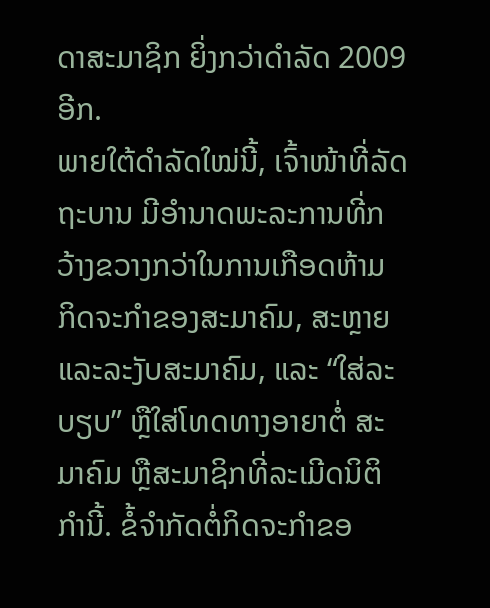ດາສະມາຊິກ ຍິ່ງກວ່າດຳລັດ 2009 ອີກ.
ພາຍໃຕ້ດຳລັດໃໝ່ນີ້, ເຈົ້າໜ້າທີ່ລັດຖະບານ ມີອຳນາດພະລະການທີ່ກວ້າງຂວາງກວ່າໃນການເກືອດຫ້າມ ກິດຈະກຳຂອງສະມາຄົມ, ສະຫຼາຍ ແລະລະງັບສະມາຄົມ, ແລະ “ໃສ່ລະບຽບ” ຫຼືໃສ່ໂທດທາງອາຍາຕໍ່ ສະມາຄົມ ຫຼືສະມາຊິກທີ່ລະເມີດນິຕິກຳນີ້. ຂໍ້ຈຳກັດຕໍ່ກິດຈະກຳຂອ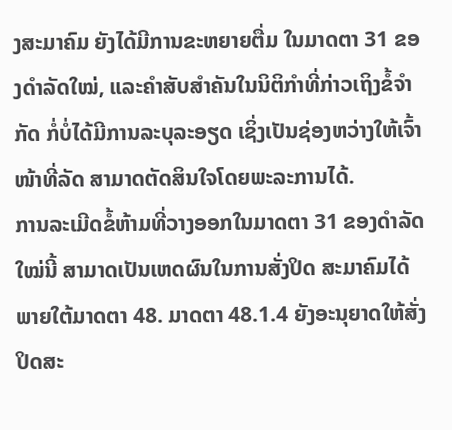ງສະມາຄົມ ຍັງໄດ້ມີການຂະຫຍາຍຕື່ມ ໃນມາດຕາ 31 ຂອງດຳລັດໃໝ່, ແລະຄຳສັບສຳຄັນໃນນິຕິກຳທີ່ກ່າວເຖິງຂໍ້ຈຳກັດ ກໍ່ບໍ່ໄດ້ມີການລະບຸລະອຽດ ເຊິ່ງເປັນຊ່ອງຫວ່າງໃຫ້ເຈົ້າໜ້າທີ່ລັດ ສາມາດຕັດສິນໃຈໂດຍພະລະການໄດ້.
ການລະເມີດຂໍ້ຫ້າມທີ່ວາງອອກໃນມາດຕາ 31 ຂອງດຳລັດໃໝ່ນີ້ ສາມາດເປັນເຫດຜົນໃນການສັ່ງປິດ ສະມາຄົມໄດ້ ພາຍໃຕ້ມາດຕາ 48. ມາດຕາ 48.1.4 ຍັງອະນຸຍາດໃຫ້ສັ່ງປິດສະ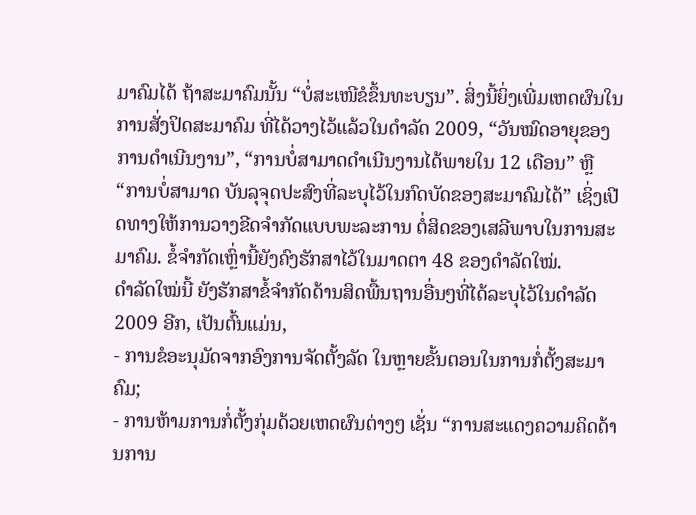ມາຄົມໄດ້ ຖ້າສະມາຄົມນັ້ນ “ບໍ່ສະເໜີຂໍຂຶ້ນທະບຽນ”. ສິ່ງນີ້ຍິ່ງເພີ່ມເຫດຜົນໃນການສັ່ງປິດສະມາຄົມ ທີ່ໄດ້ວາງໄວ້ແລ້ວໃນດຳລັດ 2009, “ວັນໝົດອາຍຸຂອງການດຳເນີນງານ”, “ການບໍ່ສາມາດດຳເນີນງານໄດ້ພາຍໃນ 12 ເດືອນ” ຫຼື “ການບໍ່ສາມາດ ບັນລຸຈຸດປະສົງທີ່ລະບຸໄວ້ໃນກົດບັດຂອງສະມາຄົມໄດ້” ເຊິ່ງເປີດທາງໃຫ້ການວາງຂີດຈຳກັດແບບພະລະການ ຕໍ່ສິດຂອງເສລີພາບໃນການສະມາຄົມ. ຂໍ້ຈຳກັດເຫຼົ່ານີ້ຍັງຄົງຮັກສາໄວ້ໃນມາດຕາ 48 ຂອງດຳລັດໃໝ່.
ດຳລັດໃໝ່ນີ້ ຍັງຮັກສາຂໍ້ຈຳກັດດ້ານສິດພື້ນຖານອື່ນໆທີ່ໄດ້ລະບຸໄວ້ໃນດຳລັດ 2009 ອີກ, ເປັນຕົ້ນແມ່ນ,
- ການຂໍອະນຸມັດຈາກອົງການຈັດຕັ້ງລັດ ໃນຫຼາຍຂັ້ນຕອນໃນການກໍ່ຕັ້ງສະມາຄົມ;
- ການຫ້າມການກໍ່ຕັ້ງກຸ່ມດ້ວຍເຫດຜົນຕ່າງໆ ເຊັ່ນ “ການສະແດງຄວາມຄິດດ້ານການ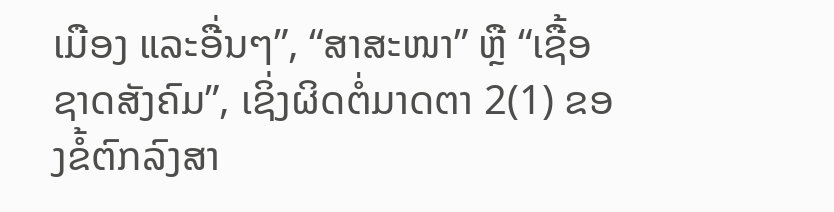ເມືອງ ແລະອື່ນໆ”, “ສາສະໜາ” ຫຼື “ເຊື້ອຊາດສັງຄົມ”, ເຊິ່ງຜິດຕໍ່ມາດຕາ 2(1) ຂອງຂໍ້ຕົກລົງສາ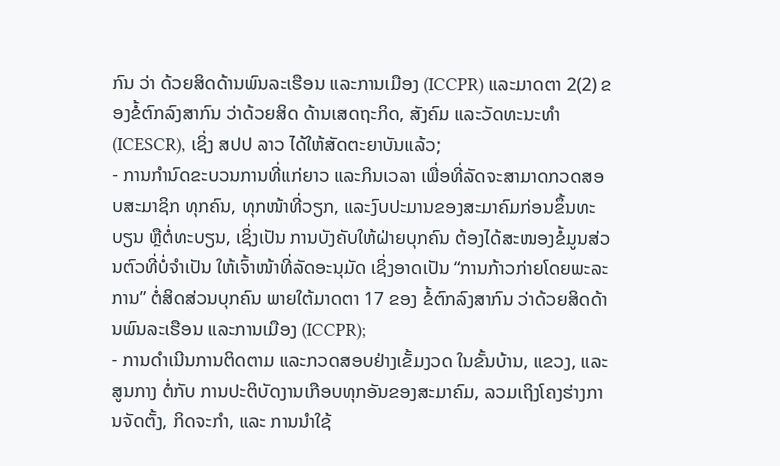ກົນ ວ່າ ດ້ວຍສິດດ້ານພົນລະເຮືອນ ແລະການເມືອງ (ICCPR) ແລະມາດຕາ 2(2) ຂອງຂໍ້ຕົກລົງສາກົນ ວ່າດ້ວຍສິດ ດ້ານເສດຖະກິດ, ສັງຄົມ ແລະວັດທະນະທຳ (ICESCR), ເຊິ່ງ ສປປ ລາວ ໄດ້ໃຫ້ສັດຕະຍາບັນແລ້ວ;
- ການກຳນົດຂະບວນການທີ່ແກ່ຍາວ ແລະກິນເວລາ ເພື່ອທີ່ລັດຈະສາມາດກວດສອບສະມາຊິກ ທຸກຄົນ, ທຸກໜ້າທີ່ວຽກ, ແລະງົບປະມານຂອງສະມາຄົມກ່ອນຂຶ້ນທະບຽນ ຫຼືຕໍ່ທະບຽນ, ເຊິ່ງເປັນ ການບັງຄັບໃຫ້ຝ່າຍບຸກຄົນ ຕ້ອງໄດ້ສະໜອງຂໍ້ມູນສ່ວນຕົວທີ່ບໍ່ຈຳເປັນ ໃຫ້ເຈົ້າໜ້າທີ່ລັດອະນຸມັດ ເຊິ່ງອາດເປັນ “ການກ້າວກ່າຍໂດຍພະລະການ” ຕໍ່ສິດສ່ວນບຸກຄົນ ພາຍໃຕ້ມາດຕາ 17 ຂອງ ຂໍ້ຕົກລົງສາກົນ ວ່າດ້ວຍສິດດ້ານພົນລະເຮືອນ ແລະການເມືອງ (ICCPR);
- ການດຳເນີນການຕິດຕາມ ແລະກວດສອບຢ່າງເຂັ້ມງວດ ໃນຂັ້ນບ້ານ, ແຂວງ, ແລະສູນກາງ ຕໍ່ກັບ ການປະຕິບັດງານເກືອບທຸກອັນຂອງສະມາຄົມ, ລວມເຖິງໂຄງຮ່າງການຈັດຕັ້ງ, ກິດຈະກຳ, ແລະ ການນຳໃຊ້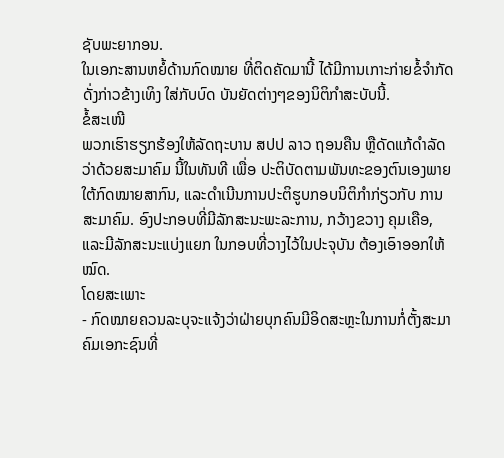ຊັບພະຍາກອນ.
ໃນເອກະສານຫຍໍ້ດ້ານກົດໝາຍ ທີ່ຕິດຄັດມານີ້ ໄດ້ມີການເກາະກ່າຍຂໍ້ຈຳກັດດັ່ງກ່າວຂ້າງເທິງ ໃສ່ກັບບົດ ບັນຍັດຕ່າງໆຂອງນິຕິກຳສະບັບນີ້.
ຂໍ້ສະເໜີ
ພວກເຮົາຮຽກຮ້ອງໃຫ້ລັດຖະບານ ສປປ ລາວ ຖອນຄືນ ຫຼືດັດແກ້ດຳລັດວ່າດ້ວຍສະມາຄົມ ນີ້ໃນທັນທີ ເພື່ອ ປະຕິບັດຕາມພັນທະຂອງຕົນເອງພາຍໃຕ້ກົດໝາຍສາກົນ, ແລະດຳເນີນການປະຕິຮູບກອບນິຕິກຳກ່ຽວກັບ ການສະມາຄົມ. ອົງປະກອບທີ່ມີລັກສະນະພະລະການ, ກວ້າງຂວາງ ຄຸມເຄືອ, ແລະມີລັກສະນະແບ່ງແຍກ ໃນກອບທີ່ວາງໄວ້ໃນປະຈຸບັນ ຕ້ອງເອົາອອກໃຫ້ໝົດ.
ໂດຍສະເພາະ
- ກົດໝາຍຄວນລະບຸຈະແຈ້ງວ່າຝ່າຍບຸກຄົນມີອິດສະຫຼະໃນການກໍ່ຕັ້ງສະມາຄົມເອກະຊົນທີ່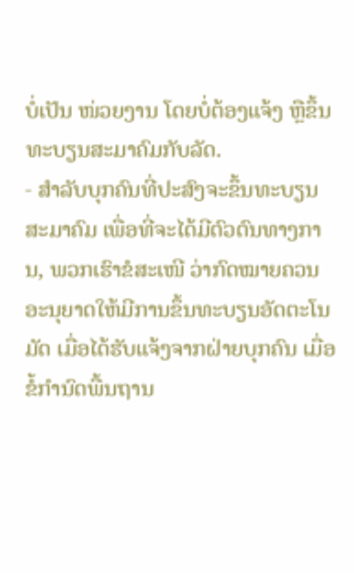ບໍ່ເປັນ ໜ່ວຍງານ ໂດຍບໍ່ຕ້ອງແຈ້ງ ຫຼືຂຶ້ນທະບຽນສະມາຄົມກັບລັດ.
- ສຳລັບບຸກຄົນທີ່ປະສົງຈະຂຶ້ນທະບຽນສະມາຄົມ ເພື່ອທີ່ຈະໄດ້ມີຕົວຕົນທາງການ, ພວກເຮົາຂໍສະເໜີ ວ່າກົດໝາຍຄວນອະນຸຍາດໃຫ້ມີການຂຶ້ນທະບຽນອັດຕະໂນມັດ ເມື່ອໄດ້ຮັບແຈ້ງຈາກຝ່າຍບຸກຄົນ ເມື່ອຂໍ້ກຳນົດພື້ນຖານ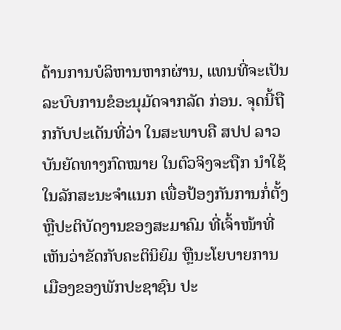ດ້ານການບໍລິຫານຫາກຜ່ານ, ແທນທີ່ຈະເປັນລະບົບການຂໍອະນຸມັດຈາກລັດ ກ່ອນ. ຈຸດນີ້ຖືກກັບປະເດັນທີ່ວ່າ ໃນສະພາບຄື ສປປ ລາວ ບັນຍັດທາງກົດໝາຍ ໃນຕົວຈິງຈະຖືກ ນຳໃຊ້ໃນລັກສະນະຈຳແນກ ເພື່ອປ້ອງກັນການກໍ່ຕັ້ງ ຫຼືປະຕິບັດງານຂອງສະມາຄົມ ທີ່ເຈົ້າໜ້າທີ່ ເຫັນວ່າຂັດກັບຄະຕິນິຍົມ ຫຼືນະໂຍບາຍການເມືອງຂອງພັກປະຊາຊົນ ປະ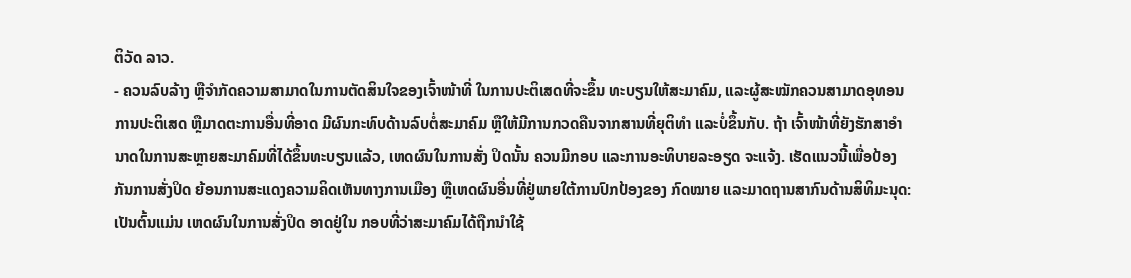ຕິວັດ ລາວ.
- ຄວນລົບລ້າງ ຫຼືຈຳກັດຄວາມສາມາດໃນການຕັດສິນໃຈຂອງເຈົ້າໜ້າທີ່ ໃນການປະຕິເສດທີ່ຈະຂຶ້ນ ທະບຽນໃຫ້ສະມາຄົມ, ແລະຜູ້ສະໝັກຄວນສາມາດອຸທອນການປະຕິເສດ ຫຼືມາດຕະການອື່ນທີ່ອາດ ມີຜົນກະທົບດ້ານລົບຕໍ່ສະມາຄົມ ຫຼືໃຫ້ມີການກວດຄືນຈາກສານທີ່ຍຸຕິທຳ ແລະບໍ່ຂຶ້ນກັບ. ຖ້າ ເຈົ້າໜ້າທີ່ຍັງຮັກສາອຳນາດໃນການສະຫຼາຍສະມາຄົມທີ່ໄດ້ຂຶ້ນທະບຽນແລ້ວ, ເຫດຜົນໃນການສັ່ງ ປິດນັ້ນ ຄວນມີກອບ ແລະການອະທິບາຍລະອຽດ ຈະແຈ້ງ. ເຮັດແນວນີ້ເພື່ອປ້ອງກັນການສັ່ງປິດ ຍ້ອນການສະແດງຄວາມຄິດເຫັນທາງການເມືອງ ຫຼືເຫດຜົນອື່ນທີ່ຢູ່ພາຍໃຕ້ການປົກປ້ອງຂອງ ກົດໝາຍ ແລະມາດຖານສາກົນດ້ານສິທິມະນຸດ: ເປັນຕົ້ນແມ່ນ ເຫດຜົນໃນການສັ່ງປິດ ອາດຢູ່ໃນ ກອບທີ່ວ່າສະມາຄົມໄດ້ຖືກນຳໃຊ້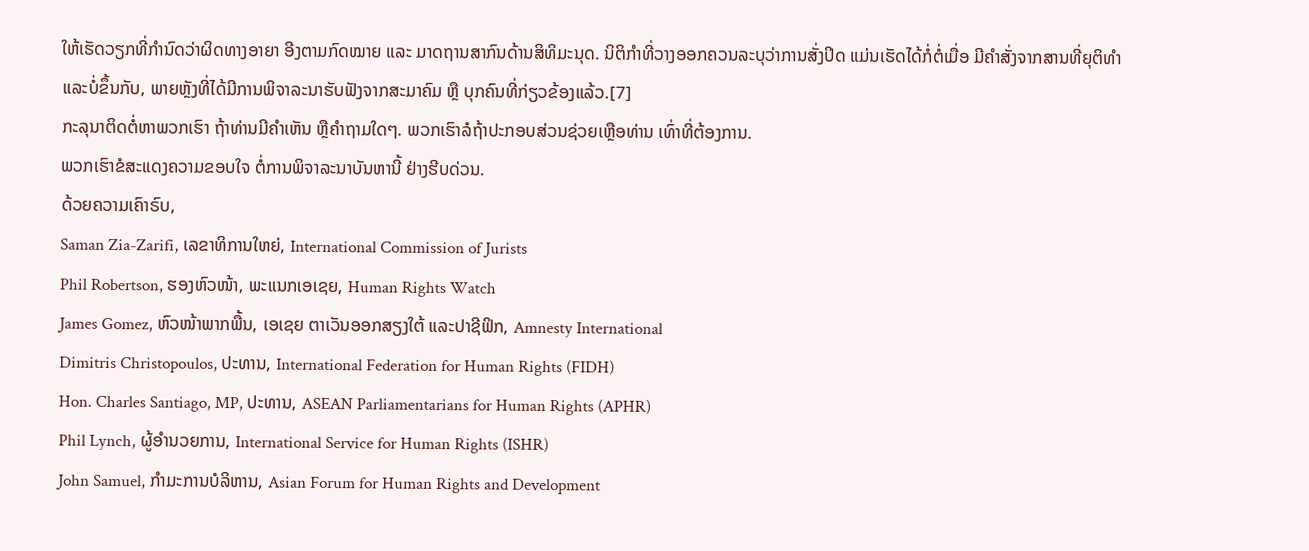ໃຫ້ເຮັດວຽກທີ່ກຳນົດວ່າຜິດທາງອາຍາ ອີງຕາມກົດໝາຍ ແລະ ມາດຖານສາກົນດ້ານສິທິມະນຸດ. ນິຕິກຳທີ່ວາງອອກຄວນລະບຸວ່າການສັ່ງປິດ ແມ່ນເຮັດໄດ້ກໍ່ຕໍ່ເມື່ອ ມີຄຳສັ່ງຈາກສານທີ່ຍຸຕິທຳ ແລະບໍ່ຂຶ້ນກັບ, ພາຍຫຼັງທີ່ໄດ້ມີການພິຈາລະນາຮັບຟັງຈາກສະມາຄົມ ຫຼື ບຸກຄົນທີ່ກ່ຽວຂ້ອງແລ້ວ.[7]
ກະລຸນາຕິດຕໍ່ຫາພວກເຮົາ ຖ້າທ່ານມີຄຳເຫັນ ຫຼືຄຳຖາມໃດໆ. ພວກເຮົາລໍຖ້າປະກອບສ່ວນຊ່ວຍເຫຼືອທ່ານ ເທົ່າທີ່ຕ້ອງການ.
ພວກເຮົາຂໍສະແດງຄວາມຂອບໃຈ ຕໍ່ການພິຈາລະນາບັນຫານີ້ ຢ່າງຮີບດ່ວນ.
ດ້ວຍຄວາມເຄົາຣົບ,
Saman Zia-Zarifi, ເລຂາທິການໃຫຍ່, International Commission of Jurists
Phil Robertson, ຮອງຫົວໜ້າ, ພະແນກເອເຊຍ, Human Rights Watch
James Gomez, ຫົວໜ້າພາກພື້ນ, ເອເຊຍ ຕາເວັນອອກສຽງໃຕ້ ແລະປາຊີຟິກ, Amnesty International
Dimitris Christopoulos, ປະທານ, International Federation for Human Rights (FIDH)
Hon. Charles Santiago, MP, ປະທານ, ASEAN Parliamentarians for Human Rights (APHR)
Phil Lynch, ຜູ້ອຳນວຍການ, International Service for Human Rights (ISHR)
John Samuel, ກຳມະການບໍລິຫານ, Asian Forum for Human Rights and Development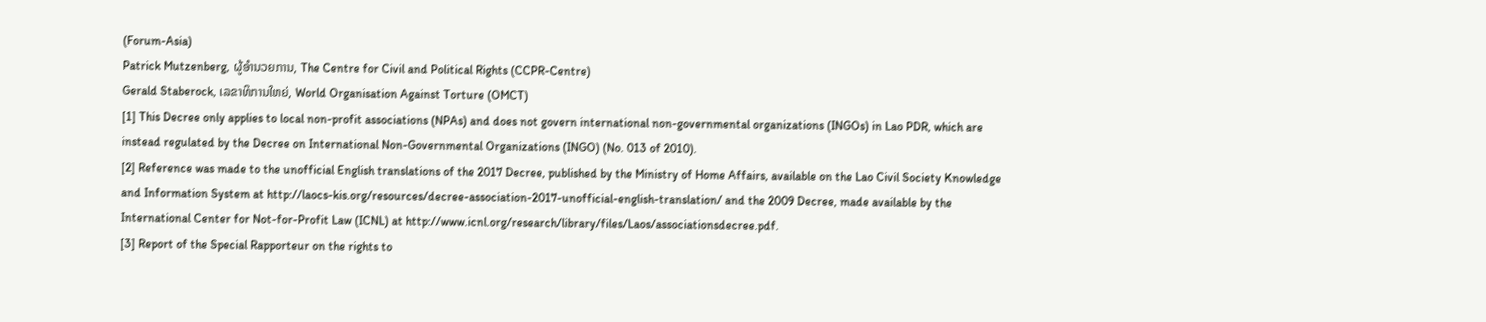(Forum-Asia)
Patrick Mutzenberg, ຜູ້ອຳນວຍການ, The Centre for Civil and Political Rights (CCPR-Centre)
Gerald Staberock, ເລຂາທິການໃຫຍ່, World Organisation Against Torture (OMCT)
[1] This Decree only applies to local non-profit associations (NPAs) and does not govern international non-governmental organizations (INGOs) in Lao PDR, which are instead regulated by the Decree on International Non-Governmental Organizations (INGO) (No. 013 of 2010).
[2] Reference was made to the unofficial English translations of the 2017 Decree, published by the Ministry of Home Affairs, available on the Lao Civil Society Knowledge and Information System at http://laocs-kis.org/resources/decree-association-2017-unofficial-english-translation/ and the 2009 Decree, made available by the International Center for Not-for-Profit Law (ICNL) at http://www.icnl.org/research/library/files/Laos/associationsdecree.pdf.
[3] Report of the Special Rapporteur on the rights to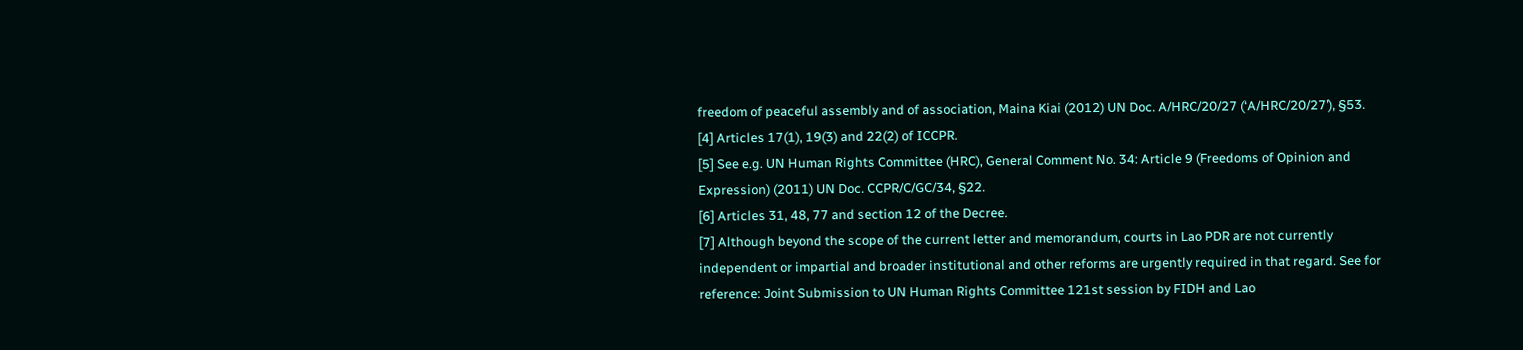freedom of peaceful assembly and of association, Maina Kiai (2012) UN Doc. A/HRC/20/27 (‘A/HRC/20/27’), §53.
[4] Articles 17(1), 19(3) and 22(2) of ICCPR.
[5] See e.g. UN Human Rights Committee (HRC), General Comment No. 34: Article 9 (Freedoms of Opinion and Expression) (2011) UN Doc. CCPR/C/GC/34, §22.
[6] Articles 31, 48, 77 and section 12 of the Decree.
[7] Although beyond the scope of the current letter and memorandum, courts in Lao PDR are not currently independent or impartial and broader institutional and other reforms are urgently required in that regard. See for reference: Joint Submission to UN Human Rights Committee 121st session by FIDH and Lao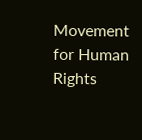Movement for Human Rights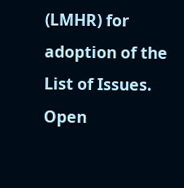(LMHR) for adoption of the List of Issues.
Open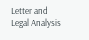Letter and Legal Analysis